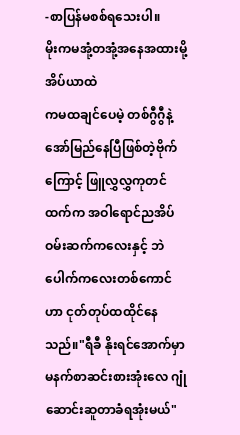-စာပြန်မစစ်ရသေးပါ။
မိုးကမအုံ့တအုံ့အနေအထားမို့ အိပ်ယာထဲ
ကမထချင်ပေမဲ့ တစ်ဂွီဂွီနဲ့အော်မြည်နေပြီဖြစ်တဲ့ဗိုက်ကြောင့် ဖြူလွှလွှကုတင်ထက်က အဝါရောင်ညအိပ်ဝမ်းဆက်ကလေးနှင့် ဘဲပေါက်ကလေးတစ်ကောင်ဟာ ငုတ်တုပ်ထထိုင်နေသည်။"ရီခီ နိုးရင်အောက်မှာ မနက်စာဆင်းစားအုံးလေ ဂျုံဆောင်းဆူတာခံရအုံးမယ်"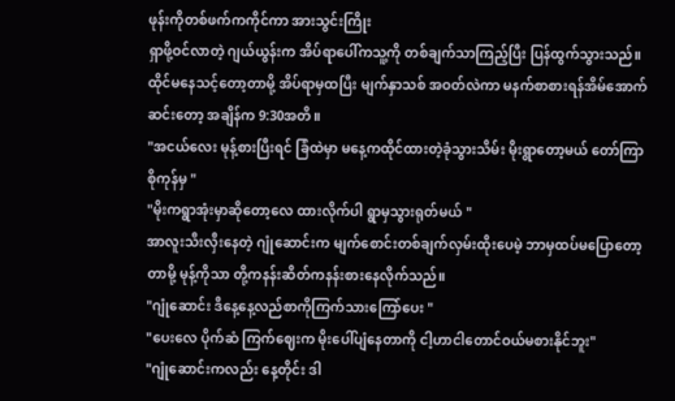ဖုန်းကိုတစ်ဖက်ကကိုင်ကာ အားသွင်းကြိုး
ရှာဖို့ဝင်လာတဲ့ ဂျယ်ယွန်းက အိပ်ရာပေါ်ကသူ့ကို တစ်ချက်သာကြည့်ပြီး ပြန်ထွက်သွားသည်။
ထိုင်မနေသင့်တော့တာမို့ အိပ်ရာမှထပြီး မျက်နှာသစ် အဝတ်လဲကာ မနက်စာစားရန်အိမ်အောက်ဆင်းတော့ အချိန်က 9:30အတိ။
"အငယ်လေး မုန့်စားပြီးရင် ခြံထဲမှာ မနေ့ကထိုင်ထားတဲ့ခုံသွားသိမ်း မိုးရွာတော့မယ် တော်ကြာစိုကုန်မှ "
"မိုးကရွာအုံးမှာဆိုတော့လေ ထားလိုက်ပါ ရွာမှသွားရုတ်မယ် "
အာလူးသီးလှီးနေတဲ့ ဂျုံဆောင်းက မျက်စောင်းတစ်ချက်လှမ်းထိုးပေမဲ့ ဘာမှထပ်မပြောတော့တာမို့ မုန့်ကိုသာ တို့ကနန်းဆိတ်ကနန်းစားနေလိုက်သည်။
"ဂျုံဆောင်း ဒီနေ့နေ့လည်စာကိုကြက်သားကြော်ပေး "
"ပေးလေ ပိုက်ဆံ ကြက်ဈေးက မိုးပေါ်ပျံနေတာကို ငါ့ဟာငါတောင်ဝယ်မစားနိုင်ဘူး"
"ဂျုံဆောင်းကလည်း နေ့တိုင်း ဒါ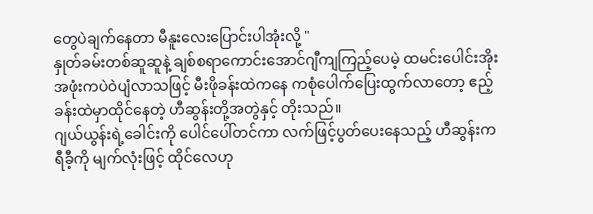တွေပဲချက်နေတာ မီနူးလေးပြောင်းပါအုံးလို့ "
နှုတ်ခမ်းတစ်ဆူဆူနဲ့ ချစ်စရာကောင်းအောင်ဂျီကျကြည့်ပေမဲ့ ထမင်းပေါင်းအိုးအဖုံးကပဲဝဲပျံလာသဖြင့် မီးဖိုခန်းထဲကနေ ကစုံပေါက်ပြေးထွက်လာတော့ ဧည့်ခန်းထဲမှာထိုင်နေတဲ့ ဟီဆွန်းတို့အတွဲနှင့် တိုးသည်။
ဂျယ်ယွန်းရဲ့ခေါင်းကို ပေါင်ပေါ်တင်ကာ လက်ဖြင့်ပွတ်ပေးနေသည့် ဟီဆွန်းက ရီခီ့ကို မျက်လုံးဖြင့် ထိုင်လေဟု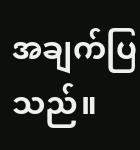အချက်ပြသည်။